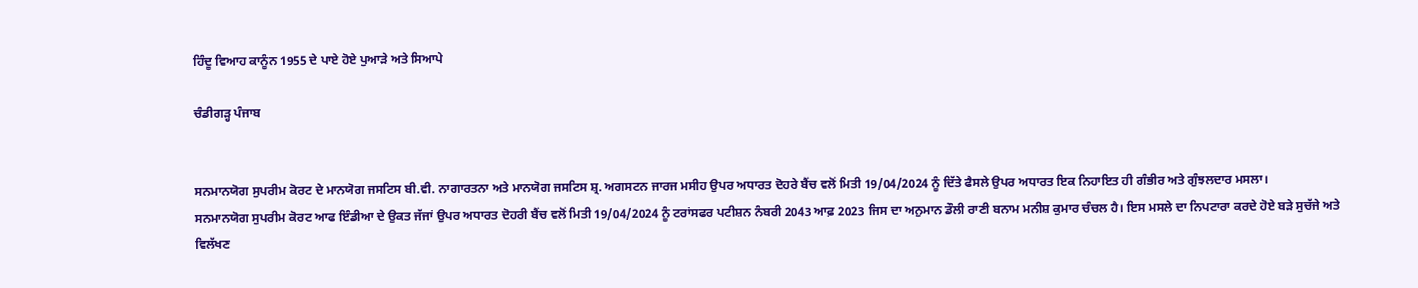ਹਿੰਦੂ ਵਿਆਹ ਕਾਨੂੰਨ 1955 ਦੇ ਪਾਏ ਹੋਏ ਪੁਆੜੇ ਅਤੇ ਸਿਆਪੇ

ਚੰਡੀਗੜ੍ਹ ਪੰਜਾਬ


ਸਨਮਾਨਯੋਗ ਸੁਪਰੀਮ ਕੋਰਟ ਦੇ ਮਾਨਯੋਗ ਜਸਟਿਸ ਬੀ.ਵੀ. ਨਾਗਾਰਤਨਾ ਅਤੇ ਮਾਨਯੋਗ ਜਸਟਿਸ ਸ਼੍ਰ. ਅਗਸਟਨ ਜਾਰਜ ਮਸੀਹ ਉਪਰ ਅਧਾਰਤ ਦੋਹਰੇ ਬੈਂਚ ਵਲੋਂ ਮਿਤੀ 19/04/2024 ਨੂੰ ਦਿੱਤੇ ਫੈਸਲੇ ਉਪਰ ਅਧਾਰਤ ਇਕ ਨਿਹਾਇਤ ਹੀ ਗੰਭੀਰ ਅਤੇ ਗੁੰਝਲਦਾਰ ਮਸਲਾ।
ਸਨਮਾਨਯੋਗ ਸੁਪਰੀਮ ਕੋਰਟ ਆਫ ਇੰਡੀਆ ਦੇ ਉਕਤ ਜੱਜਾਂ ਉਪਰ ਅਧਾਰਤ ਦੋਹਰੀ ਬੈਂਚ ਵਲੋਂ ਮਿਤੀ 19/04/2024 ਨੂੰ ਟਰਾਂਸਫਰ ਪਟੀਸ਼ਨ ਨੰਬਰੀ 2043 ਆਫ਼ 2023 ਜਿਸ ਦਾ ਅਨੁਮਾਨ ਡੌਲੀ ਰਾਣੀ ਬਨਾਮ ਮਨੀਸ਼ ਕੁਮਾਰ ਚੰਚਲ ਹੈ। ਇਸ ਮਸਲੇ ਦਾ ਨਿਪਟਾਰਾ ਕਰਦੇ ਹੋਏ ਬੜੇ ਸੁਚੱਜੇ ਅਤੇ ਵਿਲੱਖਣ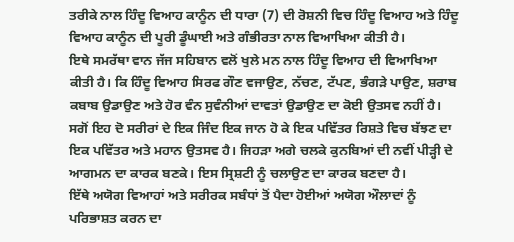ਤਰੀਕੇ ਨਾਲ ਹਿੰਦੂ ਵਿਆਹ ਕਾਨੂੰਨ ਦੀ ਧਾਰਾ (7) ਦੀ ਰੋਸ਼ਨੀ ਵਿਚ ਹਿੰਦੂ ਵਿਆਹ ਅਤੇ ਹਿੰਦੂ ਵਿਆਹ ਕਾਨੂੰਨ ਦੀ ਪੂਰੀ ਡੂੰਘਾਈ ਅਤੇ ਗੰਭੀਰਤਾ ਨਾਲ ਵਿਆਖਿਆ ਕੀਤੀ ਹੈ।
ਇਥੇ ਸਮਰੱਥਾ ਵਾਨ ਜੱਜ ਸਹਿਬਾਨ ਵਲੋਂ ਖੁਲੇ ਮਨ ਨਾਲ ਹਿੰਦੂ ਵਿਆਹ ਦੀ ਵਿਆਖਿਆ ਕੀਤੀ ਹੈ। ਕਿ ਹਿੰਦੂ ਵਿਆਹ ਸਿਰਫ ਗੌਣ ਵਜਾਉਣ, ਨੱਚਣ, ਟੱਪਣ, ਭੰਗੜੇ ਪਾਉਣ, ਸ਼ਰਾਬ ਕਬਾਬ ਉਡਾਉਣ ਅਤੇ ਹੋਰ ਵੰਨ ਸੁਵੰਨੀਆਂ ਦਾਵਤਾਂ ਉਡਾਉਣ ਦਾ ਕੋਈ ਉਤਸਵ ਨਹੀਂ ਹੈ। ਸਗੋਂ ਇਹ ਦੋ ਸਰੀਰਾਂ ਦੇ ਇਕ ਜਿੰਦ ਇਕ ਜਾਨ ਹੋ ਕੇ ਇਕ ਪਵਿੱਤਰ ਰਿਸ਼ਤੇ ਵਿਚ ਬੱਝਣ ਦਾ ਇਕ ਪਵਿੱਤਰ ਅਤੇ ਮਹਾਨ ਉਤਸਵ ਹੈ। ਜਿਹੜਾ ਅਗੇ ਚਲਕੇ ਕੁਨਬਿਆਂ ਦੀ ਨਵੀਂ ਪੀੜ੍ਹੀ ਦੇ ਆਗਮਨ ਦਾ ਕਾਰਕ ਬਣਕੇ। ਇਸ ਸ੍ਰਿਸ਼ਟੀ ਨੂੰ ਚਲਾਉਣ ਦਾ ਕਾਰਕ ਬਣਦਾ ਹੈ।
ਇੱਥੇ ਅਯੋਗ ਵਿਆਹਾਂ ਅਤੇ ਸਰੀਰਕ ਸਬੰਧਾਂ ਤੋਂ ਪੈਦਾ ਹੋਈਆਂ ਅਯੋਗ ਔਲਾਦਾਂ ਨੂੰ ਪਰਿਭਾਸ਼ਤ ਕਰਨ ਦਾ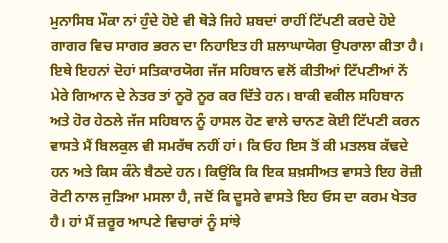ਮੁਨਾਸਿਬ ਮੌਕਾ ਨਾਂ ਹੁੰਦੇ ਹੋਏ ਵੀ ਥੋੜੇ ਜਿਹੇ ਸ਼ਬਦਾਂ ਰਾਹੀਂ ਟਿੱਪਣੀ ਕਰਦੇ ਹੋਏ ਗਾਗਰ ਵਿਚ ਸਾਗਰ ਭਰਨ ਦਾ ਨਿਹਾਇਤ ਹੀ ਸ਼ਲਾਘਾਯੋਗ ਉਪਰਾਲਾ ਕੀਤਾ ਹੈ।
ਇਥੇ ਇਹਨਾਂ ਦੋਹਾਂ ਸਤਿਕਾਰਯੋਗ ਜੱਜ ਸਹਿਬਾਨ ਵਲੋਂ ਕੀਤੀਆਂ ਟਿੱਪਣੀਆਂ ਨੇਂ ਮੇਰੇ ਗਿਆਨ ਦੇ ਨੇਤਰ ਤਾਂ ਨੂਰੋ ਨੂਰ ਕਰ ਦਿੱਤੇ ਹਨ। ਬਾਕੀ ਵਕੀਲ ਸਹਿਬਾਨ ਅਤੇ ਹੋਰ ਹੇਠਲੇ ਜੱਜ ਸਹਿਬਾਨ ਨੂੰ ਹਾਸਲ ਹੋਣ ਵਾਲੇ ਚਾਨਣ ਕੋਈ ਟਿੱਪਣੀ ਕਰਨ ਵਾਸਤੇ ਮੈਂ ਬਿਲਕੁਲ ਵੀ ਸਮਰੱਥ ਨਹੀਂ ਹਾਂ। ਕਿ ਓਹ ਇਸ ਤੋਂ ਕੀ ਮਤਲਬ ਕੱਢਦੇ ਹਨ ਅਤੇ ਕਿਸ ਕੰਨੇ ਬੈਠਦੇ ਹਨ। ਕਿਉਂਕਿ ਕਿ ਇਕ ਸ਼ਖ਼ਸੀਅਤ ਵਾਸਤੇ ਇਹ ਰੋਜ਼ੀ ਰੋਟੀ ਨਾਲ ਜੁੜਿਆ ਮਸਲਾ ਹੈ, ਜਦੋਂ ਕਿ ਦੂਸਰੇ ਵਾਸਤੇ ਇਹ ਓਸ ਦਾ ਕਰਮ ਖੇਤਰ ਹੈ। ਹਾਂ ਮੈਂ ਜ਼ਰੂਰ ਆਪਣੇ ਵਿਚਾਰਾਂ ਨੂੰ ਸਾਂਝੇ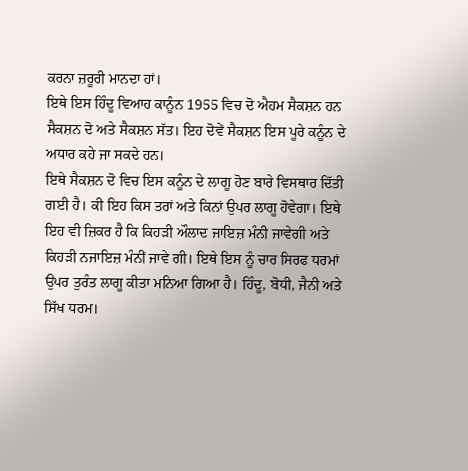ਕਰਨਾ ਜ਼ਰੂਰੀ ਮਾਨਦਾ ਹਾਂ।
ਇਥੇ ਇਸ ਹਿੰਦੂ ਵਿਆਹ ਕਾਨੂੰਨ 1955 ਵਿਚ ਦੋ ਐਹਮ ਸੈਕਸ਼ਨ ਹਨ ਸੈਕਸ਼ਨ ਦੋ ਅਤੇ ਸੈਕਸ਼ਨ ਸੱਤ। ਇਹ ਦੋਵੇਂ ਸੈਕਸ਼ਨ ਇਸ ਪੂਰੇ ਕਨੂੰਨ ਦੇ ਅਧਾਰ ਕਹੇ ਜਾ ਸਕਦੇ ਹਨ।
ਇਥੇ ਸੈਕਸ਼ਨ ਦੋ ਵਿਚ ਇਸ ਕਨੂੰਨ ਦੇ ਲਾਗੂ ਹੋਣ ਬਾਰੇ ਵਿਸਥਾਰ ਦਿੱਤੀ ਗਈ ਹੈ। ਕੀ ਇਹ ਕਿਸ ਤਰਾਂ ਅਤੇ ਕਿਨਾਂ ਉਪਰ ਲਾਗੂ ਹੋਵੇਗਾ। ਇਥੇ ਇਹ ਵੀ ਜ਼ਿਕਰ ਹੈ ਕਿ ਕਿਹੜੀ ਔਲਾਦ ਜਾਇਜ਼ ਮੰਨੀ ਜਾਵੇਗੀ ਅਤੇ ਕਿਹੜੀ ਨਜਾਇਜ਼ ਮੰਨੀਂ ਜਾਵੇ ਗੀ। ਇਥੇ ਇਸ ਨੂੰ ਚਾਰ ਸਿਰਫ ਧਰਮਾਂ ਉਪਰ ਤੁਰੰਤ ਲਾਗੂ ਕੀਤਾ ਮਨਿਆ ਗਿਆ ਹੈ। ਹਿੰਦੂ, ਬੋਧੀ, ਜੈਨੀ ਅਤੇ ਸਿੱਖ ਧਰਮ।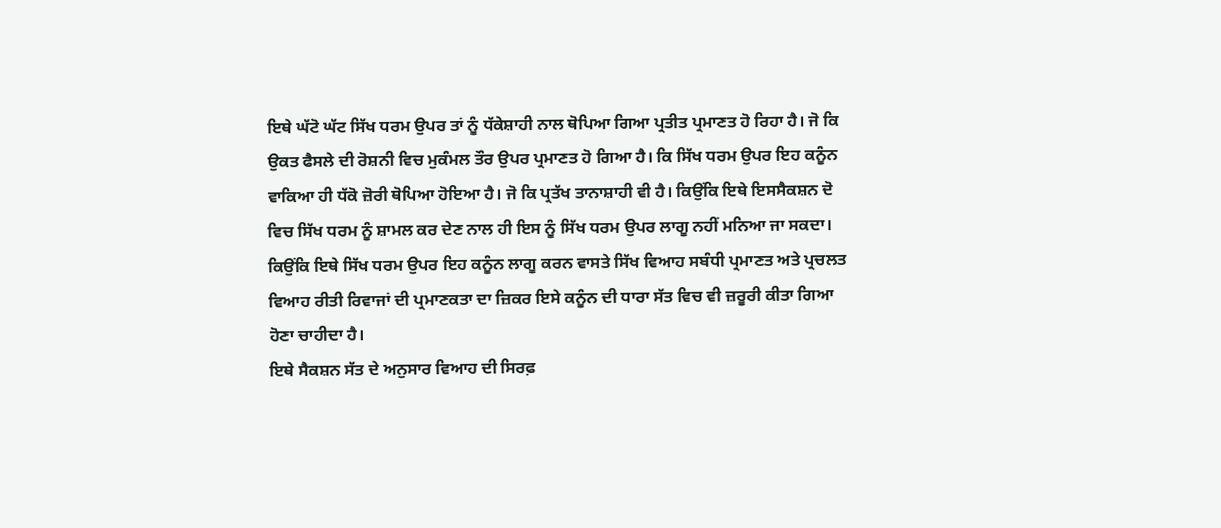ਇਥੇ ਘੱਟੋ ਘੱਟ ਸਿੱਖ ਧਰਮ ਉਪਰ ਤਾਂ ਨੂੰ ਧੱਕੇਸ਼ਾਹੀ ਨਾਲ ਥੋਪਿਆ ਗਿਆ ਪ੍ਰਤੀਤ ਪ੍ਰਮਾਣਤ ਹੋ ਰਿਹਾ ਹੈ। ਜੋ ਕਿ ਉਕਤ ਫੈਸਲੇ ਦੀ ਰੋਸ਼ਨੀ ਵਿਚ ਮੁਕੰਮਲ ਤੌਰ ਉਪਰ ਪ੍ਰਮਾਣਤ ਹੋ ਗਿਆ ਹੈ। ਕਿ ਸਿੱਖ ਧਰਮ ਉਪਰ ਇਹ ਕਨੂੰਨ ਵਾਕਿਆ ਹੀ ਧੱਕੋ ਜ਼ੋਰੀ ਥੋਪਿਆ ਹੋਇਆ ਹੈ। ਜੋ ਕਿ ਪ੍ਰਤੱਖ ਤਾਨਾਸ਼ਾਹੀ ਵੀ ਹੈ। ਕਿਉਂਕਿ ਇਥੇ ਇਸਸੈਕਸ਼ਨ ਦੋ ਵਿਚ ਸਿੱਖ ਧਰਮ ਨੂੰ ਸ਼ਾਮਲ ਕਰ ਦੇਣ ਨਾਲ ਹੀ ਇਸ ਨੂੰ ਸਿੱਖ ਧਰਮ ਉਪਰ ਲਾਗੂ ਨਹੀਂ ਮਨਿਆ ਜਾ ਸਕਦਾ। ਕਿਉਂਕਿ ਇਥੇ ਸਿੱਖ ਧਰਮ ਉਪਰ ਇਹ ਕਨੂੰਨ ਲਾਗੂ ਕਰਨ ਵਾਸਤੇ ਸਿੱਖ ਵਿਆਹ ਸਬੰਧੀ ਪ੍ਰਮਾਣਤ ਅਤੇ ਪ੍ਰਚਲਤ ਵਿਆਹ ਰੀਤੀ ਰਿਵਾਜਾਂ ਦੀ ਪ੍ਰਮਾਣਕਤਾ ਦਾ ਜ਼ਿਕਰ ਇਸੇ ਕਨੂੰਨ ਦੀ ਧਾਰਾ ਸੱਤ ਵਿਚ ਵੀ ਜ਼ਰੂਰੀ ਕੀਤਾ ਗਿਆ ਹੋਣਾ ਚਾਹੀਦਾ ਹੈ।
ਇਥੇ ਸੈਕਸ਼ਨ ਸੱਤ ਦੇ ਅਨੁਸਾਰ ਵਿਆਹ ਦੀ ਸਿਰਫ਼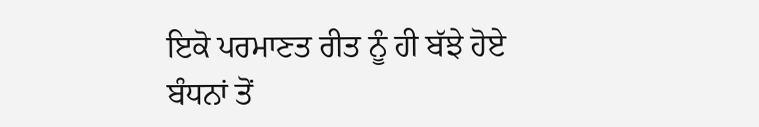ਇਕੋ ਪਰਮਾਣਤ ਰੀਤ ਨੂੰ ਹੀ ਬੱਝੇ ਹੋਏ ਬੰਧਨਾਂ ਤੋਂ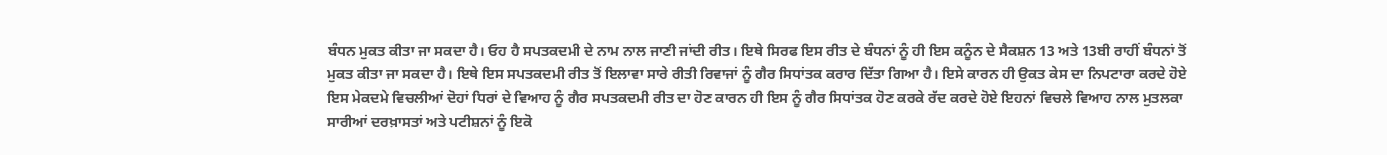ਬੰਧਨ ਮੁਕਤ ਕੀਤਾ ਜਾ ਸਕਦਾ ਹੈ। ਓਹ ਹੈ ਸਪਤਕਦਮੀ ਦੇ ਨਾਮ ਨਾਲ ਜਾਣੀ ਜਾਂਦੀ ਰੀਤ। ਇਥੇ ਸਿਰਫ ਇਸ ਰੀਤ ਦੇ ਬੰਧਨਾਂ ਨੂੰ ਹੀ ਇਸ ਕਨੂੰਨ ਦੇ ਸੈਕਸ਼ਨ 13 ਅਤੇ 13ਬੀ ਰਾਹੀਂ ਬੰਧਨਾਂ ਤੋਂ ਮੁਕਤ ਕੀਤਾ ਜਾ ਸਕਦਾ ਹੈ। ਇਥੇ ਇਸ ਸਪਤਕਦਮੀ ਰੀਤ ਤੋਂ ਇਲਾਵਾ ਸਾਰੇ ਰੀਤੀ ਰਿਵਾਜਾਂ ਨੂੰ ਗੈਰ ਸਿਧਾਂਤਕ ਕਰਾਰ ਦਿੱਤਾ ਗਿਆ ਹੈ। ਇਸੇ ਕਾਰਨ ਹੀ ਉਕਤ ਕੇਸ ਦਾ ਨਿਪਟਾਰਾ ਕਰਦੇ ਹੋਏ ਇਸ ਮੇਕਦਮੇ ਵਿਚਲੀਆਂ ਦੋਹਾਂ ਧਿਰਾਂ ਦੇ ਵਿਆਹ ਨੂੰ ਗੈਰ ਸਪਤਕਦਮੀ ਰੀਤ ਦਾ ਹੋਣ ਕਾਰਨ ਹੀ ਇਸ ਨੂੰ ਗੈਰ ਸਿਧਾਂਤਕ ਹੋਣ ਕਰਕੇ ਰੱਦ ਕਰਦੇ ਹੋਏ ਇਹਨਾਂ ਵਿਚਲੇ ਵਿਆਹ ਨਾਲ ਮੁਤਲਕਾ ਸਾਰੀਆਂ ਦਰਖ਼ਾਸਤਾਂ ਅਤੇ ਪਟੀਸ਼ਨਾਂ ਨੂੰ ਇਕੋ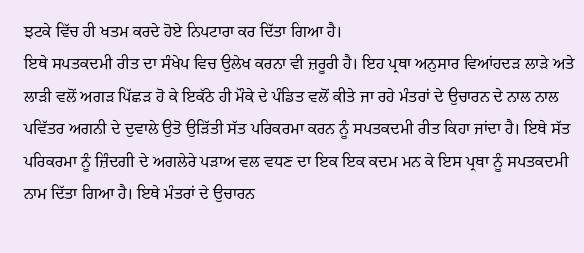ਝਟਕੇ ਵਿੱਚ ਹੀ ਖਤਮ ਕਰਦੇ ਹੋਏ ਨਿਪਟਾਰਾ ਕਰ ਦਿੱਤਾ ਗਿਆ ਹੈ।
ਇਥੇ ਸਪਤਕਦਮੀ ਰੀਤ ਦਾ ਸੰਖੇਪ ਵਿਚ ਉਲੇਖ ਕਰਨਾ ਵੀ ਜ਼ਰੂਰੀ ਹੈ। ਇਹ ਪ੍ਰਥਾ ਅਨੁਸਾਰ ਵਿਆਂਹਦੜ ਲਾੜੇ ਅਤੇ ਲਾੜੀ ਵਲੋਂ ਅਗੜ ਪਿੱਛੜ ਹੋ ਕੇ ਇਕੱਠੇ ਹੀ ਮੌਕੇ ਦੇ ਪੰਡਿਤ ਵਲੋਂ ਕੀਤੇ ਜਾ ਰਹੇ ਮੰਤਰਾਂ ਦੇ ਉਚਾਰਨ ਦੇ ਨਾਲ ਨਾਲ ਪਵਿੱਤਰ ਅਗਨੀ ਦੇ ਦੁਵਾਲੇ ਉਤੋ ਉੜਿੱਤੀ ਸੱਤ ਪਰਿਕਰਮਾ ਕਰਨ ਨੂੰ ਸਪਤਕਦਮੀ ਰੀਤ ਕਿਹਾ ਜਾਂਦਾ ਹੈ। ਇਥੇ ਸੱਤ ਪਰਿਕਰਮਾ ਨੂੰ ਜ਼ਿੰਦਗੀ ਦੇ ਅਗਲੇਰੇ ਪੜਾਅ ਵਲ ਵਧਣ ਦਾ ਇਕ ਇਕ ਕਦਮ ਮਨ ਕੇ ਇਸ ਪ੍ਰਥਾ ਨੂੰ ਸਪਤਕਦਮੀ ਨਾਮ ਦਿੱਤਾ ਗਿਆ ਹੈ। ਇਥੇ ਮੰਤਰਾਂ ਦੇ ਉਚਾਰਨ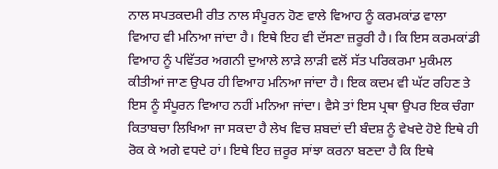ਨਾਲ ਸਪਤਕਦਮੀ ਰੀਤ ਨਾਲ ਸੰਪੂਰਨ ਹੋਣ ਵਾਲੇ ਵਿਆਹ ਨੂੰ ਕਰਮਕਾਂਡ ਵਾਲਾ ਵਿਆਹ ਵੀ ਮਨਿਆ ਜਾਂਦਾ ਹੈ। ਇਥੇ ਇਹ ਵੀ ਦੱਸਣਾ ਜ਼ਰੂਰੀ ਹੈ। ਕਿ ਇਸ ਕਰਮਕਾਂਡੀ ਵਿਆਹ ਨੂੰ ਪਵਿੱਤਰ ਅਗਨੀ ਦੁਆਲੇ ਲਾੜੇ ਲਾੜੀ ਵਲੋਂ ਸੱਤ ਪਰਿਕਰਮਾ ਮੁਕੰਮਲ ਕੀਤੀਆਂ ਜਾਣ ਉਪਰ ਹੀ ਵਿਆਹ ਮਨਿਆ ਜਾਂਦਾ ਹੈ। ਇਕ ਕਦਮ ਵੀ ਘੱਟ ਰਹਿਣ ਤੇ ਇਸ ਨੂੰ ਸੰਪੂਰਨ ਵਿਆਹ ਨਹੀਂ ਮਨਿਆ ਜਾਂਦਾ। ਵੈਸੇ ਤਾਂ ਇਸ ਪ੍ਰਥਾ ਉਪਰ ਇਕ ਚੰਗਾ ਕਿਤਾਬਚਾ ਲਿਖਿਆ ਜਾ ਸਕਦਾ ਹੈ ਲੇਖ ਵਿਚ ਸ਼ਬਦਾਂ ਦੀ ਬੰਦਸ਼ ਨੂੰ ਵੇਖਦੇ ਹੋਏ ਇਥੇ ਹੀ ਰੋਕ ਕੇ ਅਗੇ ਵਧਦੇ ਹਾਂ। ਇਥੇ ਇਹ ਜ਼ਰੂਰ ਸਾਂਝਾ ਕਰਨਾ ਬਣਦਾ ਹੈ ਕਿ ਇਥੇ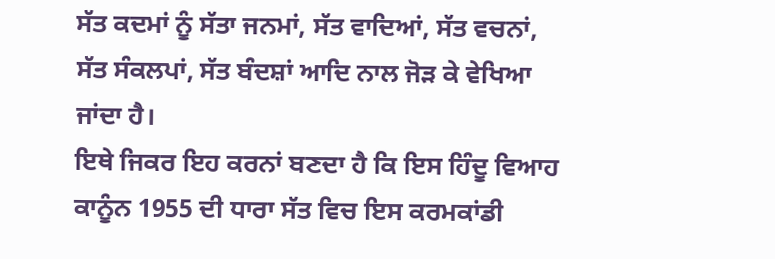ਸੱਤ ਕਦਮਾਂ ਨੂੰ ਸੱਤਾ ਜਨਮਾਂ, ਸੱਤ ਵਾਦਿਆਂ, ਸੱਤ ਵਚਨਾਂ, ਸੱਤ ਸੰਕਲਪਾਂ, ਸੱਤ ਬੰਦਸ਼ਾਂ ਆਦਿ ਨਾਲ ਜੋੜ ਕੇ ਵੇਖਿਆ ਜਾਂਦਾ ਹੈ।
ਇਥੇ ਜਿਕਰ ਇਹ ਕਰਨਾਂ ਬਣਦਾ ਹੈ ਕਿ ਇਸ ਹਿੰਦੂ ਵਿਆਹ ਕਾਨੂੰਨ 1955 ਦੀ ਧਾਰਾ ਸੱਤ ਵਿਚ ਇਸ ਕਰਮਕਾਂਡੀ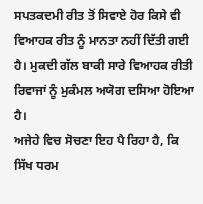ਸਪਤਕਦਮੀ ਰੀਤ ਤੋਂ ਸਿਵਾਏ ਹੋਰ ਕਿਸੇ ਵੀ ਵਿਆਹਕ ਰੀਤ ਨੂੰ ਮਾਨਤਾ ਨਹੀਂ ਦਿੱਤੀ ਗਈ ਹੈ। ਮੁਕਦੀ ਗੱਲ ਬਾਕੀ ਸਾਰੇ ਵਿਆਹਕ ਰੀਤੀ ਰਿਵਾਜਾਂ ਨੂੰ ਮੁਕੰਮਲ ਅਯੋਗ ਦਸਿਆ ਹੋਇਆ ਹੈ।
ਅਜੇਹੇ ਵਿਚ ਸੋਚਣਾ ਇਹ ਪੈ ਰਿਹਾ ਹੈ, ਕਿ ਸਿੱਖ ਧਰਮ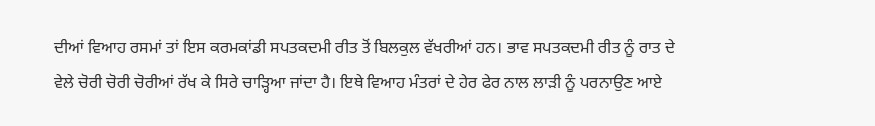ਦੀਆਂ ਵਿਆਹ ਰਸਮਾਂ ਤਾਂ ਇਸ ਕਰਮਕਾਂਡੀ ਸਪਤਕਦਮੀ ਰੀਤ ਤੋਂ ਬਿਲਕੁਲ ਵੱਖਰੀਆਂ ਹਨ। ਭਾਵ ਸਪਤਕਦਮੀ ਰੀਤ ਨੂੰ ਰਾਤ ਦੇ ਵੇਲੇ ਚੋਰੀ ਚੋਰੀ ਚੋਰੀਆਂ ਰੱਖ ਕੇ ਸਿਰੇ ਚਾੜ੍ਹਿਆ ਜਾਂਦਾ ਹੈ। ਇਥੇ ਵਿਆਹ ਮੰਤਰਾਂ ਦੇ ਹੇਰ ਫੇਰ ਨਾਲ ਲਾੜੀ ਨੂੰ ਪਰਨਾਉਣ ਆਏ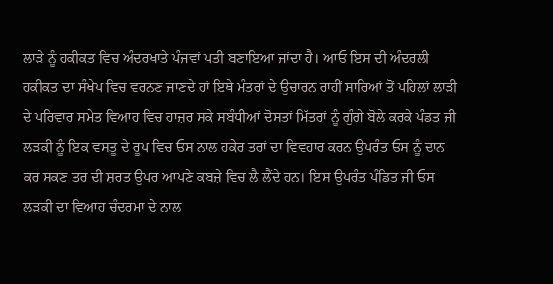ਲਾੜੇ ਨੂੰ ਹਕੀਕਤ ਵਿਚ ਅੰਦਰਖਾਤੇ ਪੰਜਵਾਂ ਪਤੀ ਬਣਾਇਆ ਜਾਂਦਾ ਹੈ। ਆਓ ਇਸ ਦੀ ਅੰਦਰਲੀ ਹਕੀਕਤ ਦਾ ਸੰਖੇਪ ਵਿਚ ਵਰਨਣ ਜਾਣਦੇ ਹਾਂ ਇਥੇ ਮੰਤਰਾਂ ਦੇ ਉਚਾਰਨ ਰਾਹੀਂ ਸਾਰਿਆਂ ਤੋਂ ਪਹਿਲਾਂ ਲਾੜੀ ਦੇ ਪਰਿਵਾਰ ਸਮੇਤ ਵਿਆਹ ਵਿਚ ਹਾਜ਼ਰ ਸਕੇ ਸਬੰਧੀਆਂ ਦੋਸਤਾਂ ਮਿੱਤਰਾਂ ਨੂੰ ਗੁੰਗੇ ਬੋਲੇ ਕਰਕੇ ਪੰਡਤ ਜੀ ਲੜਕੀ ਨੂੰ ਇਕ ਵਸਤੂ ਦੇ ਰੂਪ ਵਿਚ ਓਸ ਨਾਲ ਹਕੇਰ ਤਰਾਂ ਦਾ ਵਿਵਹਾਰ ਕਰਨ ਉਪਰੰਤ ਓਸ ਨੂੰ ਦਾਨ ਕਰ ਸਕਣ ਤਰ ਦੀ ਸ਼ਰਤ ਉਪਰ ਆਪਣੇ ਕਬਜ਼ੇ ਵਿਚ ਲੈ ਲੈਂਦੇ ਹਨ। ਇਸ ਉਪਰੰਤ ਪੰਡਿਤ ਜੀ ਓਸ ਲੜਕੀ ਦਾ ਵਿਆਹ ਚੰਦਰਮਾ ਦੇ ਨਾਲ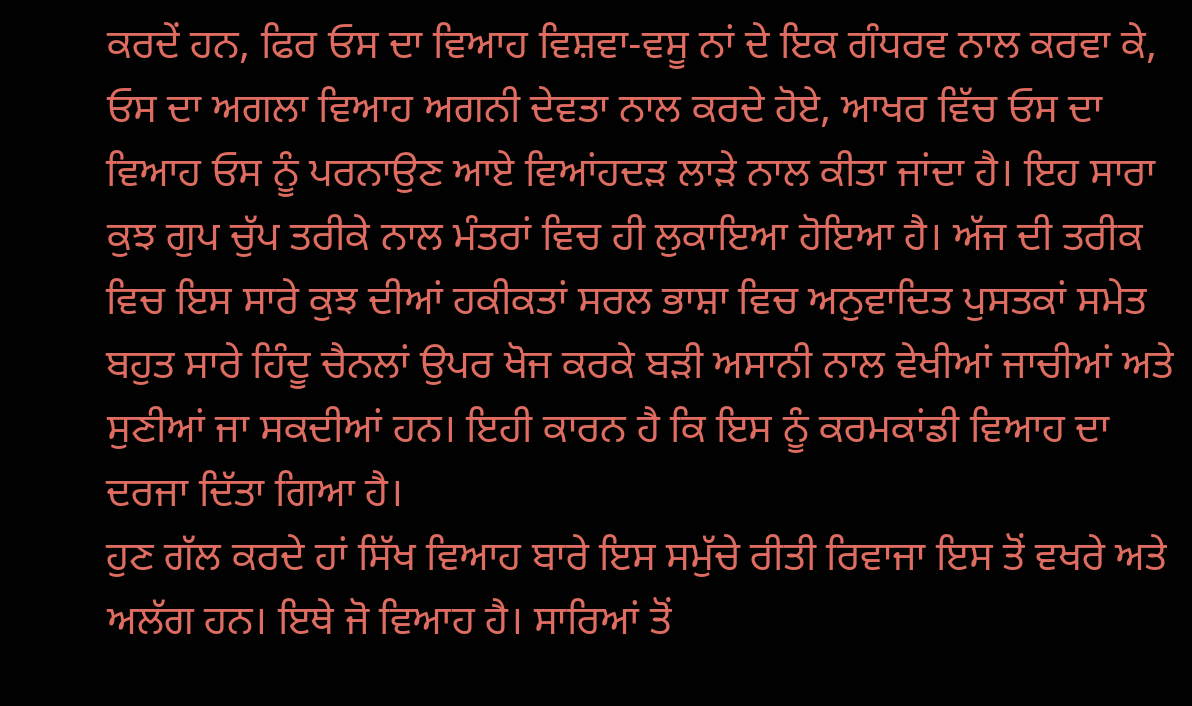ਕਰਦੇਂ ਹਨ, ਫਿਰ ਓਸ ਦਾ ਵਿਆਹ ਵਿਸ਼ਵਾ-ਵਸੂ ਨਾਂ ਦੇ ਇਕ ਗੰਧਰਵ ਨਾਲ ਕਰਵਾ ਕੇ, ਓਸ ਦਾ ਅਗਲਾ ਵਿਆਹ ਅਗਨੀ ਦੇਵਤਾ ਨਾਲ ਕਰਦੇ ਹੋਏ, ਆਖਰ ਵਿੱਚ ਓਸ ਦਾ ਵਿਆਹ ਓਸ ਨੂੰ ਪਰਨਾਉਣ ਆਏ ਵਿਆਂਹਦੜ ਲਾੜੇ ਨਾਲ ਕੀਤਾ ਜਾਂਦਾ ਹੈ। ਇਹ ਸਾਰਾ ਕੁਝ ਗੁਪ ਚੁੱਪ ਤਰੀਕੇ ਨਾਲ ਮੰਤਰਾਂ ਵਿਚ ਹੀ ਲੁਕਾਇਆ ਹੋਇਆ ਹੈ। ਅੱਜ ਦੀ ਤਰੀਕ ਵਿਚ ਇਸ ਸਾਰੇ ਕੁਝ ਦੀਆਂ ਹਕੀਕਤਾਂ ਸਰਲ ਭਾਸ਼ਾ ਵਿਚ ਅਨੁਵਾਦਿਤ ਪੁਸਤਕਾਂ ਸਮੇਤ ਬਹੁਤ ਸਾਰੇ ਹਿੰਦੂ ਚੈਨਲਾਂ ਉਪਰ ਖੋਜ ਕਰਕੇ ਬੜੀ ਅਸਾਨੀ ਨਾਲ ਵੇਖੀਆਂ ਜਾਚੀਆਂ ਅਤੇ ਸੁਣੀਆਂ ਜਾ ਸਕਦੀਆਂ ਹਨ। ਇਹੀ ਕਾਰਨ ਹੈ ਕਿ ਇਸ ਨੂੰ ਕਰਮਕਾਂਡੀ ਵਿਆਹ ਦਾ ਦਰਜਾ ਦਿੱਤਾ ਗਿਆ ਹੈ।
ਹੁਣ ਗੱਲ ਕਰਦੇ ਹਾਂ ਸਿੱਖ ਵਿਆਹ ਬਾਰੇ ਇਸ ਸਮੁੱਚੇ ਰੀਤੀ ਰਿਵਾਜਾ ਇਸ ਤੋਂ ਵਖਰੇ ਅਤੇ ਅਲੱਗ ਹਨ। ਇਥੇ ਜੋ ਵਿਆਹ ਹੈ। ਸਾਰਿਆਂ ਤੋਂ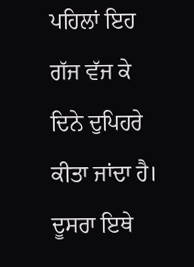ਪਹਿਲਾਂ ਇਹ ਗੱਜ ਵੱਜ ਕੇ ਦਿਨੇ ਦੁਪਿਹਰੇ ਕੀਤਾ ਜਾਂਦਾ ਹੈ।‌ ਦੂਸਰਾ ਇਥੇ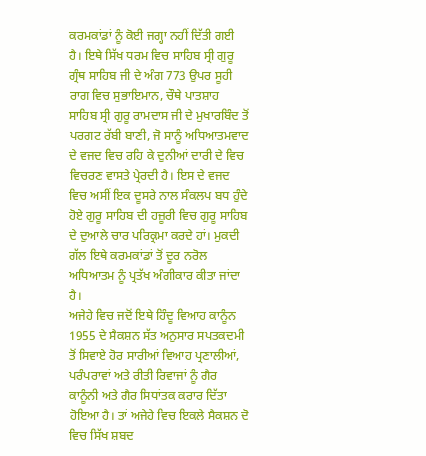ਕਰਮਕਾਂਡਾਂ ਨੂੰ ਕੋਈ ਜਗ੍ਹਾ ਨਹੀਂ ਦਿੱਤੀ ਗਈ ਹੈ। ਇਥੇ ਸਿੱਖ ਧਰਮ ਵਿਚ ਸਾਹਿਬ ਸ੍ਰੀ ਗੁਰੂ ਗ੍ਰੰਥ ਸਾਹਿਬ ਜੀ ਦੇ ਅੰਗ 773 ਉਪਰ ਸੂਹੀ ਰਾਗ ਵਿਚ ਸੁਭਾਇਮਾਨ, ਚੌਥੇ ਪਾਤਸ਼ਾਹ ਸਾਹਿਬ ਸ੍ਰੀ ਗੁਰੂ ਰਾਮਦਾਸ ਜੀ ਦੇ ਮੁਖਾਰਬਿੰਦ ਤੋਂ ਪਰਗਟ ਰੱਬੀ ਬਾਣੀ, ਜੋ ਸਾਨੂੰ ਅਧਿਆਤਮਵਾਦ ਦੇ ਵਜਦ ਵਿਚ ਰਹਿ ਕੇ ਦੁਨੀਆਂ ਦਾਰੀ ਦੇ ਵਿਚ ਵਿਚਰਣ ਵਾਸਤੇ ਪ੍ਰੇਰਦੀ ਹੈ। ਇਸ ਦੇ ਵਜਦ ਵਿਚ ਅਸੀਂ ਇਕ ਦੂਸਰੇ ਨਾਲ ਸੰਕਲਪ ਬਧ ਹੁੰਦੇ ਹੋਏ ਗੁਰੂ ਸਾਹਿਬ ਦੀ ਹਜ਼ੂਰੀ ਵਿਚ ਗੁਰੂ ਸਾਹਿਬ ਦੇ ਦੁਆਲੇ ਚਾਰ ਪਰਿਕ੍ਰਮਾ ਕਰਦੇ ਹਾਂ। ਮੁਕਦੀ ਗੱਲ ਇਥੇ ਕਰਮਕਾਂਡਾਂ ਤੋਂ ਦੂਰ ਨਰੋਲ ਅਧਿਆਤਮ ਨੂੰ ਪ੍ਰਤੱਖ ਅੰਗੀਕਾਰ ਕੀਤਾ ਜਾਂਦਾ ਹੈ।
ਅਜੇਹੇ ਵਿਚ ਜਦੋਂ ਇਥੇ ਹਿੰਦੂ ਵਿਆਹ ਕਾਨੂੰਨ 1955 ਦੇ ਸੈਕਸ਼ਨ ਸੱਤ ਅਨੁਸਾਰ ਸਪਤਕਦਮੀ ਤੋਂ ਸਿਵਾਏ ਹੋਰ ਸਾਰੀਆਂ ਵਿਆਹ ਪ੍ਰਣਾਲੀਆਂ, ਪਰੰਪਰਾਵਾਂ ਅਤੇ ਰੀਤੀ ਰਿਵਾਜਾਂ ਨੂੰ ਗੈਰ ਕਾਨੂੰਨੀ ਅਤੇ ਗੈਰ ਸਿਧਾਂਤਕ ਕਰਾਰ ਦਿੱਤਾ ਹੋਇਆ ਹੈ। ਤਾਂ ਅਜੇਹੇ ਵਿਚ ਇਕਲੇ ਸੈਕਸ਼ਨ ਦੋ ਵਿਚ ਸਿੱਖ ਸ਼ਬਦ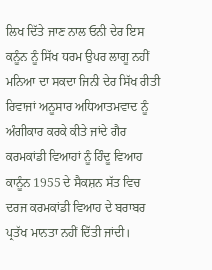ਲਿਖ ਦਿੱਤੇ ਜਾਣ ਨਾਲ ਓਨੀ ਦੇਰ ਇਸ ਕਨੂੰਨ ਨੂੰ ਸਿੱਖ ਧਰਮ ਉਪਰ ਲਾਗੂ ਨਹੀਂ ਮਨਿਆ ਦਾ ਸਕਦਾ ਜਿਨੀ ਦੇਰ ਸਿੱਖ ਰੀਤੀ ਰਿਵਾਜਾਂ ਅਨੂਸਾਰ ਅਧਿਆਤਮਵਾਦ ਨੂੰ ਅੰਗੀਕਾਰ ਕਰਕੇ ਕੀਤੇ ਜਾਂਦੇ ਗੈਰ ਕਰਮਕਾਂਡੀ ਵਿਆਹਾਂ ਨੂੰ ਹਿੰਦੂ ਵਿਆਹ ਕਾਨੂੰਨ 1955 ਦੇ ਸੈਕਸ਼ਨ ਸੱਤ ਵਿਚ ਦਰਜ ਕਰਮਕਾਂਡੀ ਵਿਆਹ ਦੇ ਬਰਾਬਰ ਪ੍ਰਤੱਖ ਮਾਨਤਾ ਨਹੀਂ ਦਿੱਤੀ ਜਾਂਦੀ।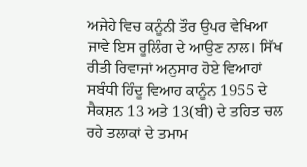ਅਜੇਹੇ ਵਿਚ ਕਨੂੰਨੀ ਤੌਰ ਉਪਰ ਵੇਖਿਆ ਜਾਵੇ ਇਸ ਰੂਲਿੰਗ ਦੇ ਆਉਣ ਨਾਲ। ਸਿੱਖ ਰੀਤੀ ਰਿਵਾਜਾਂ ਅਨੁਸਾਰ ਹੋਏ ਵਿਆਹਾਂ ਸਬੰਧੀ ਹਿੰਦੂ ਵਿਆਹ ਕਾਨੂੰਨ 1955 ਦੇ ਸੈਕਸ਼ਨ 13 ਅਤੇ 13(ਬੀ) ਦੇ ਤਹਿਤ ਚਲ ਰਹੇ ਤਲਾਕਾਂ ਦੇ ਤਮਾਮ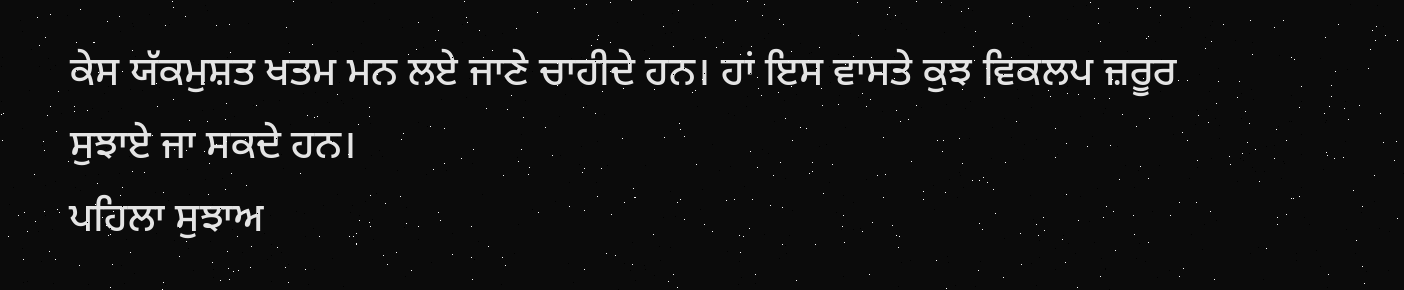ਕੇਸ ਯੱਕਮੁਸ਼ਤ ਖਤਮ ਮਨ ਲਏ ਜਾਣੇ ਚਾਹੀਦੇ ਹਨ।‌ ਹਾਂ ਇਸ ਵਾਸਤੇ ਕੁਝ ਵਿਕਲਪ ਜ਼ਰੂਰ ਸੁਝਾਏ ਜਾ ਸਕਦੇ ਹਨ।
ਪਹਿਲਾ ਸੁਝਾਅ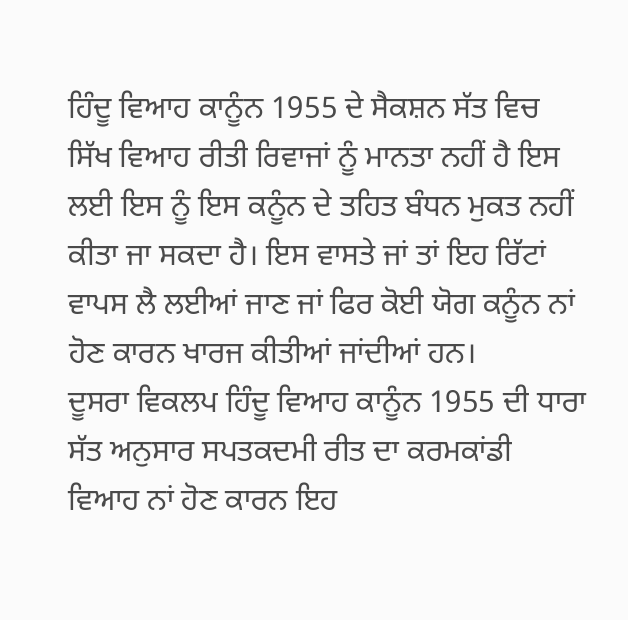ਹਿੰਦੂ ਵਿਆਹ ਕਾਨੂੰਨ 1955 ਦੇ ਸੈਕਸ਼ਨ ਸੱਤ ਵਿਚ ਸਿੱਖ ਵਿਆਹ ਰੀਤੀ ਰਿਵਾਜਾਂ ਨੂੰ ਮਾਨਤਾ ਨਹੀਂ ਹੈ ਇਸ ਲਈ ਇਸ ਨੂੰ ਇਸ ਕਨੂੰਨ ਦੇ ਤਹਿਤ ਬੰਧਨ ਮੁਕਤ ਨਹੀਂ ਕੀਤਾ ਜਾ ਸਕਦਾ ਹੈ। ਇਸ ਵਾਸਤੇ ਜਾਂ ਤਾਂ ਇਹ ਰਿੱਟਾਂ ਵਾਪਸ ਲੈ ਲਈਆਂ ਜਾਣ ਜਾਂ ਫਿਰ ਕੋਈ ਯੋਗ ਕਨੂੰਨ ਨਾਂ ਹੋਣ ਕਾਰਨ ਖਾਰਜ ਕੀਤੀਆਂ ਜਾਂਦੀਆਂ ਹਨ।
ਦੂਸਰਾ ਵਿਕਲਪ ਹਿੰਦੂ ਵਿਆਹ ਕਾਨੂੰਨ 1955 ਦੀ ਧਾਰਾ ਸੱਤ ਅਨੁਸਾਰ ਸਪਤਕਦਮੀ ਰੀਤ ਦਾ ਕਰਮਕਾਂਡੀ ਵਿਆਹ ਨਾਂ ਹੋਣ ਕਾਰਨ ਇਹ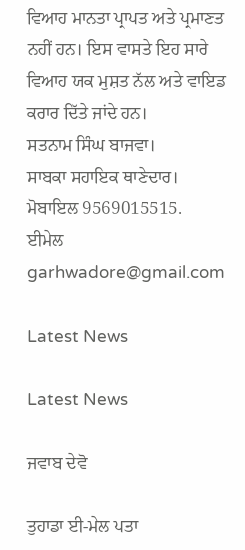ਵਿਆਹ ਮਾਨਤਾ ਪ੍ਰਾਪਤ ਅਤੇ ਪ੍ਰਮਾਣਤ ਨਹੀਂ ਹਨ। ਇਸ ਵਾਸਤੇ ਇਹ ਸਾਰੇ ਵਿਆਹ ਯਕ ਮੁਸ਼ਤ ਨੱਲ ਅਤੇ ਵਾਇਡ ਕਰਾਰ ਦਿੱਤੇ ਜਾਂਦੇ ਹਨ।
ਸਤਨਾਮ ਸਿੰਘ ਬਾਜਵਾ।
ਸਾਬਕਾ ਸਹਾਇਕ ਥਾਣੇਦਾਰ।
ਮੋਬਾਇਲ 9569015515.
ਈਮੇਲ garhwadore@gmail.com

Latest News

Latest News

ਜਵਾਬ ਦੇਵੋ

ਤੁਹਾਡਾ ਈ-ਮੇਲ ਪਤਾ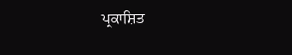ਪ੍ਰਕਾਸ਼ਿਤ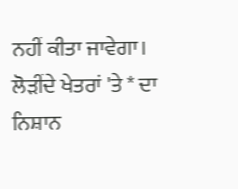ਨਹੀਂ ਕੀਤਾ ਜਾਵੇਗਾ। ਲੋੜੀਂਦੇ ਖੇਤਰਾਂ 'ਤੇ * ਦਾ ਨਿਸ਼ਾਨ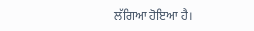ਲੱਗਿਆ ਹੋਇਆ ਹੈ।